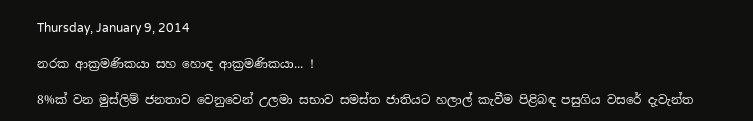Thursday, January 9, 2014

නරක ආක්‍රමණිකයා සහ හොඳ ආක්‍රමණිකයා... !

8%ක් වන මුස්ලිම් ජනතාව වෙනුවෙන් උලමා සභාව සමස්ත ජාතියට හලාල් කැවීම පිළිබඳ පසුගිය වසරේ දැවැන්ත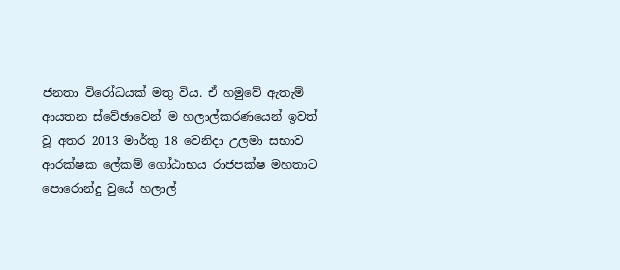ජනතා විරෝධයක් මතු විය. ඒ හමුවේ ඇතැම් ආයතන ස්වේඡාවෙන් ම හලාල්කරණයෙන් ඉවත් වූ අතර 2013 මාර්තු 18 වෙනිදා උලමා සභාව ආරක්ෂක ලේකම් ගෝඨාභය රාජපක්ෂ මහතාට පොරොන්දු වුයේ හලාල්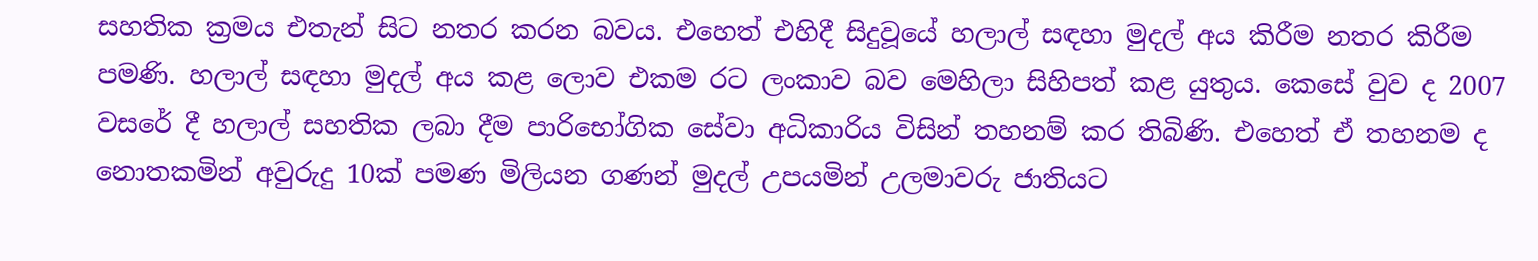සහතික ක්‍රමය එතැන් සිට නතර කරන බවය. එහෙත් එහිදී සිදුවූයේ හලාල් සඳහා මුදල් අය කිරීම නතර කිරීම පමණි. හලාල් සඳහා මුදල් අය කළ ලොව එකම රට ලංකාව බව මෙහිලා සිහිපත් කළ යුතුය. කෙසේ වුව ද 2007 වසරේ දී හලාල් සහතික ලබා දීම පාරිභෝගික සේවා අධිකාරිය විසින් තහනම් කර තිබිණි. එහෙත් ඒ තහනම ද නොතකමින් අවුරුදු 10ක් පමණ මිලියන ගණන් මුදල් උපයමින් උලමාවරු ජාතියට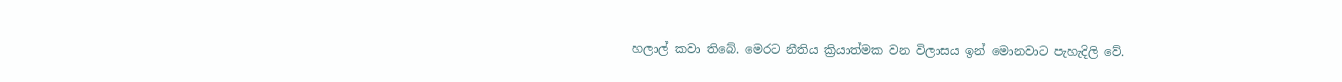හලාල් කවා තිබේ. මෙරට නීතිය ක්‍රියාත්මක වන විලාසය ඉන් මොනවාට පැහැදිලි වේ.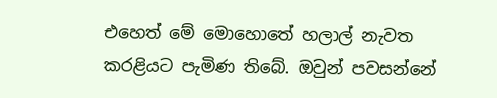එහෙත් මේ මොහොතේ හලාල් නැවත කරළියට පැමිණ තිබේ. ඔවුන් පවසන්නේ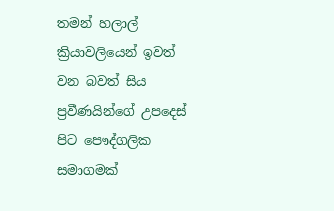තමන් හලාල් ක්‍රියාවලියෙන් ඉවත් වන බවත් සිය ප්‍රවීණයින්ගේ උපදෙස් පිට පෞද්ගලික සමාගමක්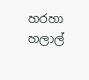හරහා හලාල්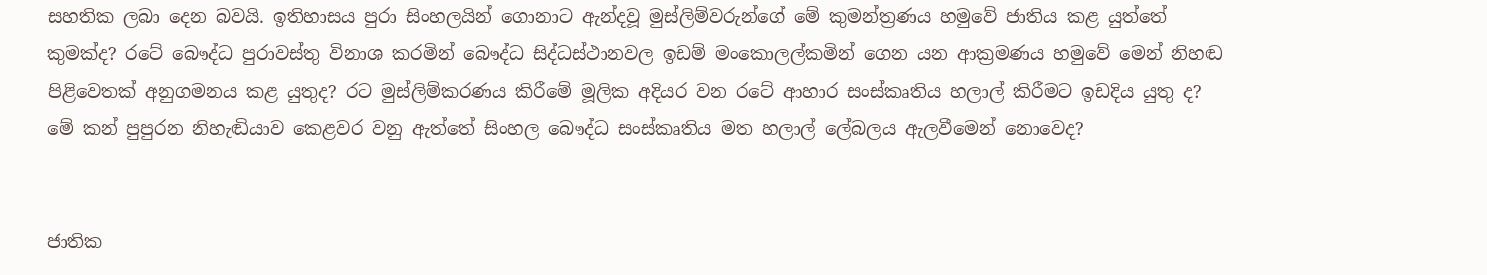සහතික ලබා දෙන බවයි. ඉතිහාසය පුරා සිංහලයින් ගොනාට ඇන්දවූ මුස්ලිම්වරුන්ගේ මේ කුමන්ත්‍රණය හමුවේ ජාතිය කළ යුත්තේ කුමක්ද? රටේ බෞද්ධ පුරාවස්තු විනාශ කරමින් බෞද්ධ සිද්ධස්ථානවල ඉඩම් මංකොලල්කමින් ගෙන යන ආක්‍රමණය හමුවේ මෙන් නිහඬ පිළිවෙතක් අනුගමනය කළ යුතුද? රට මුස්ලිම්කරණය කිරීමේ මූලික අදියර වන රටේ ආහාර සංස්කෘතිය හලාල් කිරීමට ඉඩදිය යුතු ද? මේ කන් පුපුරන නිහැඬියාව කෙළවර වනු ඇත්තේ සිංහල බෞද්ධ සංස්කෘතිය මත හලාල් ලේබලය ඇලවීමෙන් නොවෙද?


ජාතික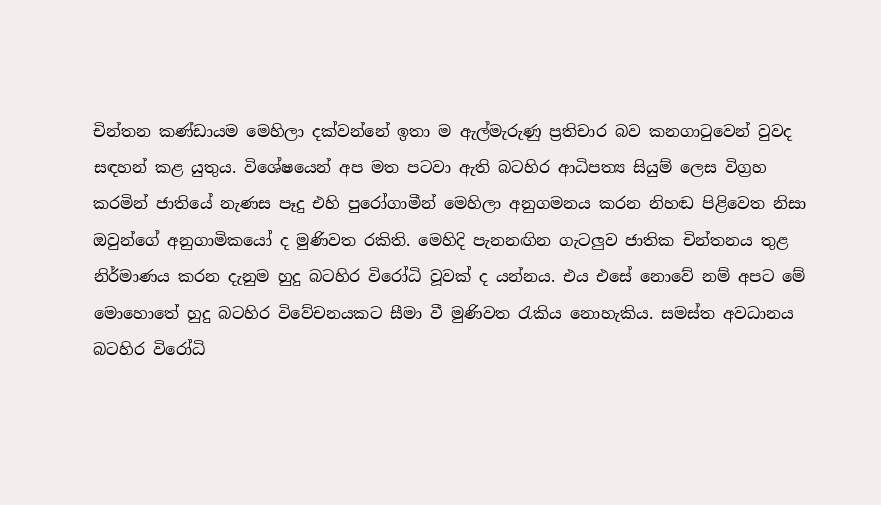චින්තන කණ්ඩායම මෙහිලා දක්වන්නේ ඉතා ම ඇල්මැරුණු ප්‍රතිචාර බව කනගාටුවෙන් වුවද සඳහන් කළ යුතුය. විශේෂයෙන් අප මත පටවා ඇති බටහිර ආධිපත්‍ය සියුම් ලෙස විග්‍රහ කරමින් ජාතියේ නැණස පෑදු එහි පුරෝගාමීන් මෙහිලා අනුගමනය කරන නිහඬ පිළිවෙත නිසා ඔවුන්ගේ අනුගාමිකයෝ ද මුණිවත රකිති. මෙහිදි පැනනඟින ගැටලුව ජාතික චින්තනය තුළ නිර්මාණය කරන දැනුම හුදු බටහිර විරෝධි වූවක් ද යන්නය. එය එසේ නොවේ නම් අපට මේ මොහොතේ හුදු බටහිර විවේචනයකට සීමා වී මුණිවත රැකිය නොහැකිය. සමස්ත අවධානය බටහිර විරෝධි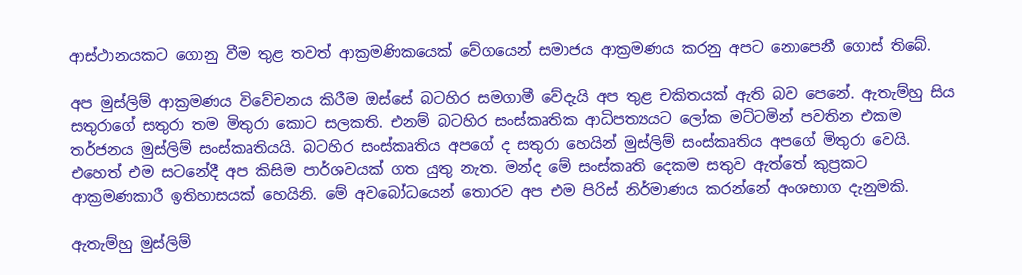ආස්ථානයකට ගොනු වීම තුළ තවත් ආක්‍රමණිකයෙක් වේගයෙන් සමාජය ආක්‍රමණය කරනු අපට නොපෙනී ගොස් තිබේ.

අප මුස්ලිම් ආක්‍රමණය විවේචනය කිරීම ඔස්සේ බටහිර සමගාමී වේදැයි අප තුළ චකිතයක් ඇති බව පෙනේ. ඇතැම්හු සිය සතුරාගේ සතුරා තම මිතුරා කොට සලකති. එනම් බටහිර සංස්කෘතික ආධිපත්‍යයට ලෝක මට්ටමින් පවතින එකම තර්ජනය මුස්ලිම් සංස්කෘතියයි. බටහිර සංස්කෘතිය අපගේ ද සතුරා හෙයින් මුස්ලිම් සංස්කෘතිය අපගේ මිතුරා වෙයි. එහෙත් එම සටනේදී අප කිසිම පාර්ශවයක් ගත යුතු නැත. මන්ද මේ සංස්කෘති දෙකම සතුව ඇත්තේ කුප්‍රකට ආක්‍රමණකාරී ඉතිහාසයක් හෙයිනි. මේ අවබෝධයෙන් තොරව අප එම පිරිස් නිර්මාණය කරන්නේ අංශභාග දැනුමකි.

ඇතැම්හු මුස්ලිම්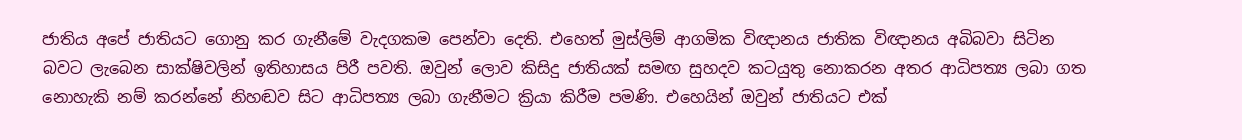ජාතිය අපේ ජාතියට ගොනු කර ගැනීමේ වැදගකම පෙන්වා දෙති. එහෙත් මුස්ලිම් ආගමික විඥානය ජාතික විඥානය අබිබවා සිටින බවට ලැබෙන සාක්ෂිවලින් ඉතිහාසය පිරී පවති. ඔවුන් ලොව කිසිදු ජාතියක් සමඟ සුහදව කටයුතු නොකරන අතර ආධිපත්‍ය ලබා ගත නොහැකි නම් කරන්නේ නිහඬව සිට ආධිපත්‍ය ලබා ගැනීමට ක්‍රියා කිරීම පමණි. එහෙයින් ඔවුන් ජාතියට එක්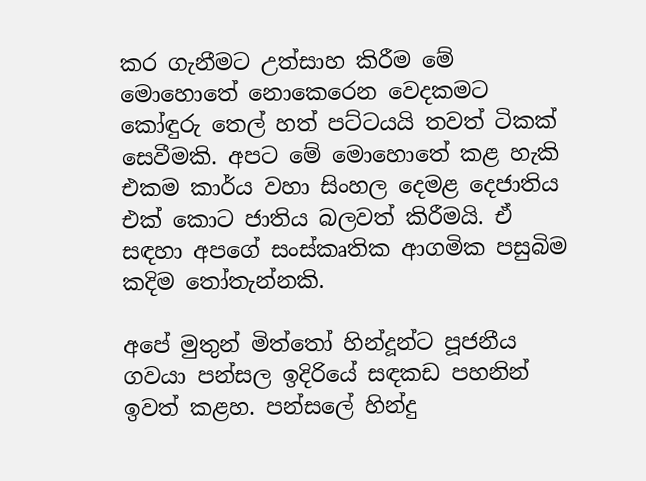කර ගැනීමට උත්සාහ කිරීම මේ මොහොතේ නොකෙරෙන වෙදකමට කෝඳුරු තෙල් හත් පට්ටයයි තවත් ටිකක් සෙවීමකි. අපට මේ මොහොතේ කළ හැකි එකම කාර්ය වහා සිංහල දෙමළ දෙජාතිය එක් කොට ජාතිය බලවත් කිරීමයි. ඒ සඳහා අපගේ සංස්කෘතික ආගමික පසුබිම කදිම තෝතැන්නකි.

අපේ මුතුන් මිත්තෝ හින්දූන්ට පූජනීය ගවයා පන්සල ඉදිරියේ සඳකඩ පහනින් ඉවත් කළහ. පන්සලේ හින්දු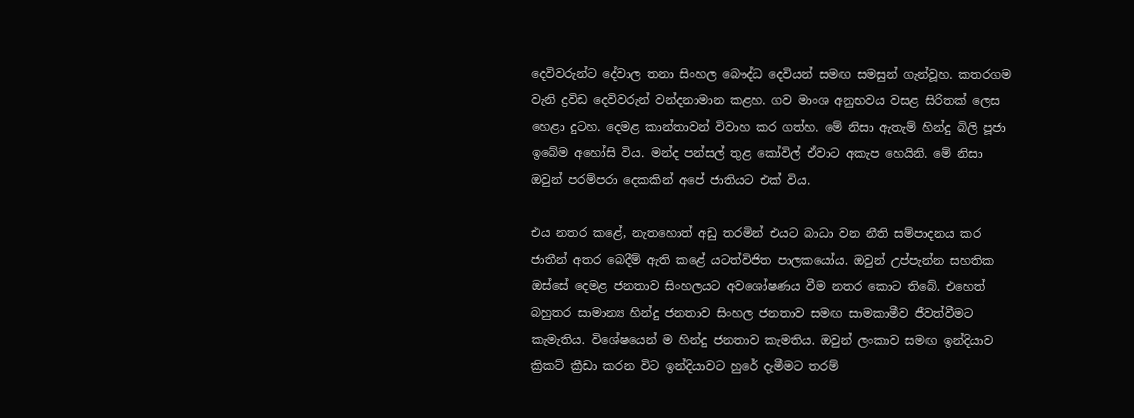දෙවිවරුන්ට දේවාල තනා සිංහල බෞද්ධ දෙවියන් සමඟ සමසුන් ගැන්වූහ. කතරගම වැනි ද්‍රවිඩ දෙවිවරුන් වන්දනාමාන කළහ. ගව මාංශ අනුභවය වසළ සිරිතක් ලෙස හෙළා දුටහ. දෙමළ කාන්තාවන් විවාහ කර ගත්හ. මේ නිසා ඇතැම් හින්දු බිලි පූජා ඉබේම අහෝසි විය. මන්ද පන්සල් තුළ කෝවිල් ඒවාට අකැප හෙයිනි. මේ නිසා ඔවුන් පරම්පරා දෙකකින් අපේ ජාතියට එක් විය.

එය නතර කළේ, නැතහොත් අඩු තරමින් එයට බාධා වන නීති සම්පාදනය කර ජාතීන් අතර බෙදීම් ඇති කළේ යටත්විජිත පාලකයෝය. ඔවුන් උප්පැන්න සහතික ඔස්සේ දෙමළ ජනතාව සිංහලයට අවශෝෂණය වීම නතර කොට තිබේ. එහෙත් බහුතර සාමාන්‍ය හින්දු ජනතාව සිංහල ජනතාව සමඟ සාමකාමීව ජීවත්වීමට කැමැතිය. විශේෂයෙන් ම හින්දු ජනතාව කැමතිය. ඔවුන් ලංකාව සමඟ ඉන්දියාව ක්‍රිකට් ක්‍රීඩා කරන විට ඉන්දියාවට හුරේ දැමීමට තරම්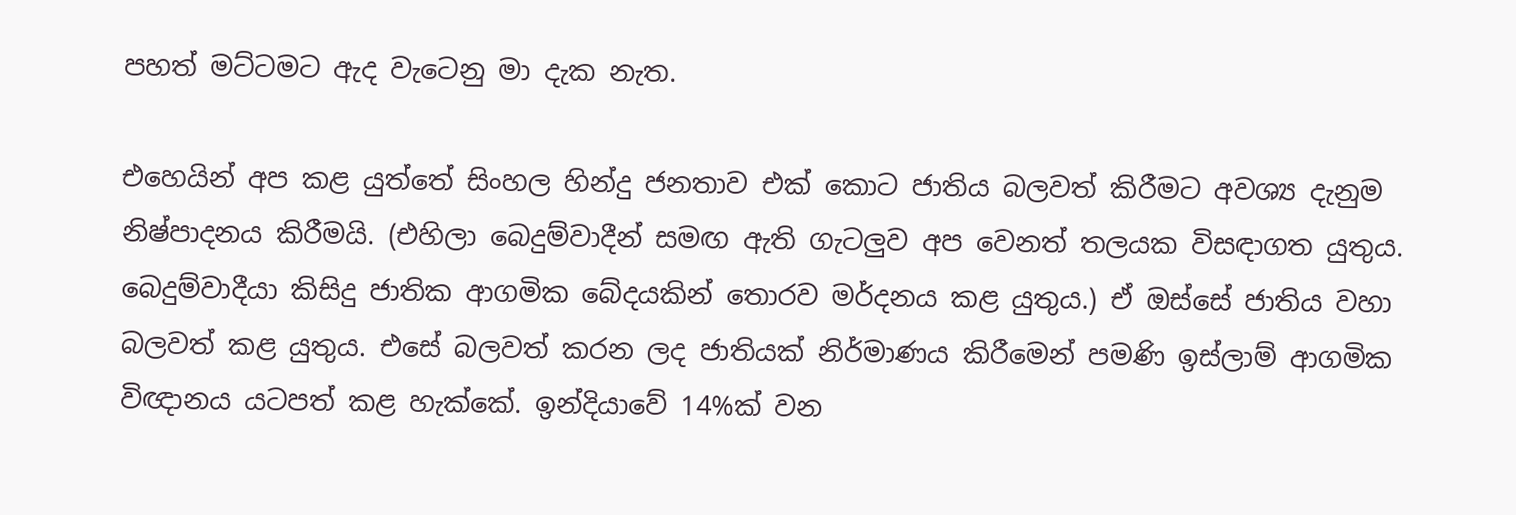පහත් මට්ටමට ඇද වැටෙනු මා දැක නැත.

එහෙයින් අප කළ යුත්තේ සිංහල හින්දු ජනතාව එක් කොට ජාතිය බලවත් කිරීමට අවශ්‍ය දැනුම නිෂ්පාදනය කිරීමයි. (එහිලා බෙදුම්වාදීන් සමඟ ඇති ගැටලුව අප වෙනත් තලයක විසඳාගත යුතුය. බෙදුම්වාදීයා කිසිදු ජාතික ආගමික බේදයකින් තොරව මර්දනය කළ යුතුය.) ඒ ඔස්සේ ජාතිය වහා බලවත් කළ යුතුය. එසේ බලවත් කරන ලද ජාතියක් නිර්මාණය කිරීමෙන් පමණි ඉස්ලාම් ආගමික විඥානය යටපත් කළ හැක්කේ. ඉන්දියාවේ 14%ක් වන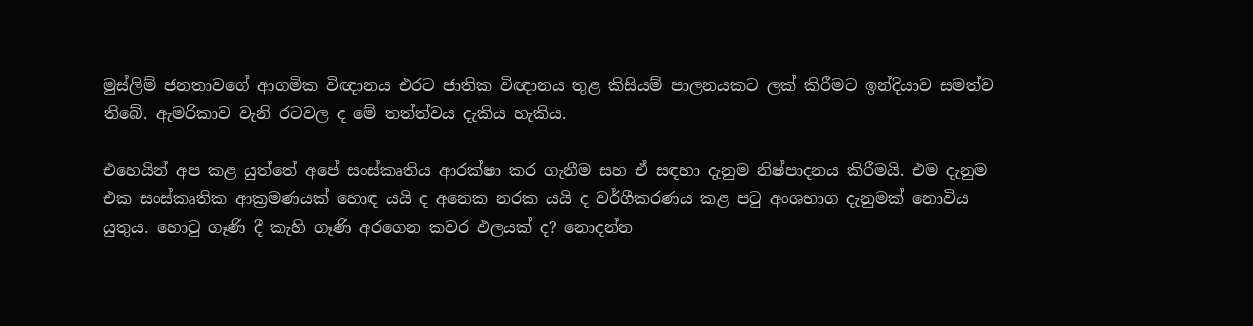මුස්ලිම් ජනතාවගේ ආගමික විඥානය එරට ජාතික විඥානය තුළ කිසියම් පාලනයකට ලක් කිරීමට ඉන්දියාව සමත්ව තිබේ. ඇමරිකාව වැනි රටවල ද මේ තත්ත්වය දැකිය හැකිය.

එහෙයින් අප කළ යුත්තේ අපේ සංස්කෘතිය ආරක්ෂා කර ගැනීම සහ ඒ සඳහා දැනුම නිෂ්පාදනය කිරීමයි. එම දැනුම එක සංස්කෘතික ආක්‍රමණයක් හොඳ යයි ද අනෙක නරක යයි ද වර්ගීකරණය කළ පටු අංශභාග දැනුමක් නොවිය යුතුය. හොටු ගෑණි දී කැහි ගෑණි අරගෙන කවර ඵලයක් ද? නොදන්න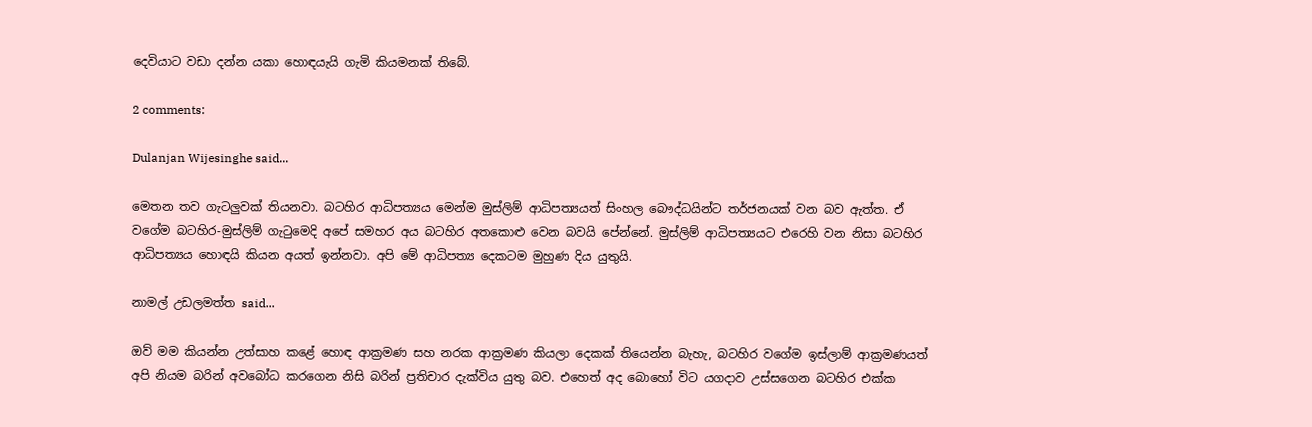දෙවියාට වඩා දන්න යකා හොඳයැයි ගැමි කියමනක් තිබේ.

2 comments:

Dulanjan Wijesinghe said...

මෙතන තව ගැටලුවක් තියනවා. බටහිර ආධිපත්‍යය මෙන්ම මුස්ලිම් ආධිපත්‍යයත් සිංහල බෞද්ධයින්ට තර්ජනයක් වන බව ඇත්ත. ඒ වගේම බටහිර-මුස්ලිම් ගැටුමෙදි අපේ සමහර අය බටහිර අතකොළු වෙන බවයි පේන්නේ. මුස්ලිම් ආධිපත්‍යයට එරෙහි වන නිසා බටහිර ආධිපත්‍යය හොඳයි කියන අයත් ඉන්නවා. අපි මේ ආධිපත්‍ය දෙකටම මුහුණ දිය යුතුයි.

නාමල් උඩලමත්ත said...

ඔව් මම කියන්න උත්සාහ කළේ හොඳ ආක්‍රමණ සහ නරක ආක්‍රමණ කියලා දෙකක් තියෙන්න බැහැ, බටහිර වගේම ඉස්ලාම් ආක්‍රමණයත් අපි නියම බරින් අවබෝධ කරගෙන නිසි බරින් ප්‍රතිචාර දැක්විය යුතු බව. එහෙත් අද බොහෝ විට යගදාව උස්සගෙන බටහිර එක්ක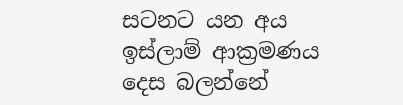සටනට යන අය ඉස්ලාම් ආක්‍රමණය දෙස බලන්නේ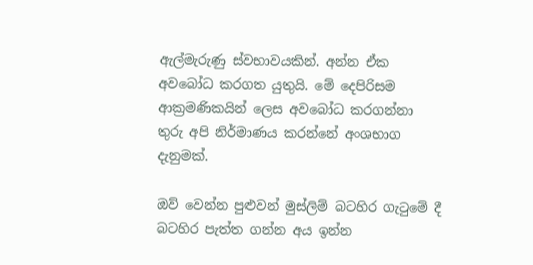ඇල්මැරුණු ස්වභාවයකින්. අන්න ඒක අවබෝධ කරගත යුතුයි. මේ දෙපිරිසම ආක්‍රමණිකයින් ලෙස අවබෝධ කරගන්නා තුරු අපි නිර්මාණය කරන්නේ අංශභාග දැනුමක්.

ඔව් වෙන්න පුළුවන් මුස්ලිම් බටහිර ගැටුමේ දී බටහිර පැත්ත ගන්න අය ඉන්න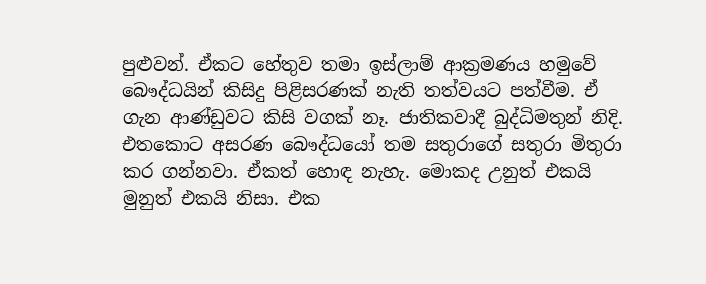පුළුවන්. ඒකට හේතුව තමා ඉස්ලාම් ආක්‍රමණය හමුවේ බෞද්ධයින් කිසිදු පිළිසරණක් නැති තත්වයට පත්වීම. ඒ ගැන ආණ්ඩුවට කිසි වගක් නෑ. ජාතිකවාදී බුද්ධිමතුන් නිදි. එතකොට අසරණ බෞද්ධයෝ තම සතුරාගේ සතුරා මිතුරා කර ගන්නවා. ඒකත් හොඳ නැහැ. මොකද උනුත් එකයි මුනුත් එකයි නිසා. එක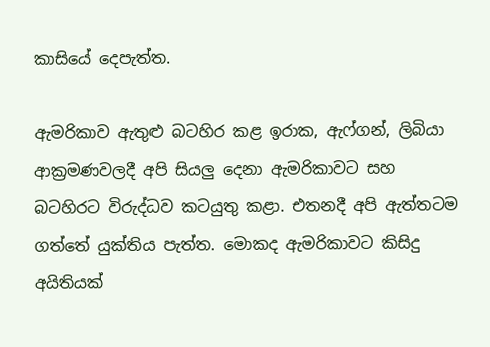කාසියේ දෙපැත්ත.

ඇමරිකාව ඇතුළු බටහිර කළ ඉරාක, ඇෆ්ගන්, ලිබියා ආක්‍රමණවලදී අපි සියලු දෙනා ඇමරිකාවට සහ බටහිරට විරුද්ධව කටයුතු කළා. එතනදී අපි ඇත්තටම ගත්තේ යුක්තිය පැත්ත. මොකද ඇමරිකාවට කිසිදු අයිතියක්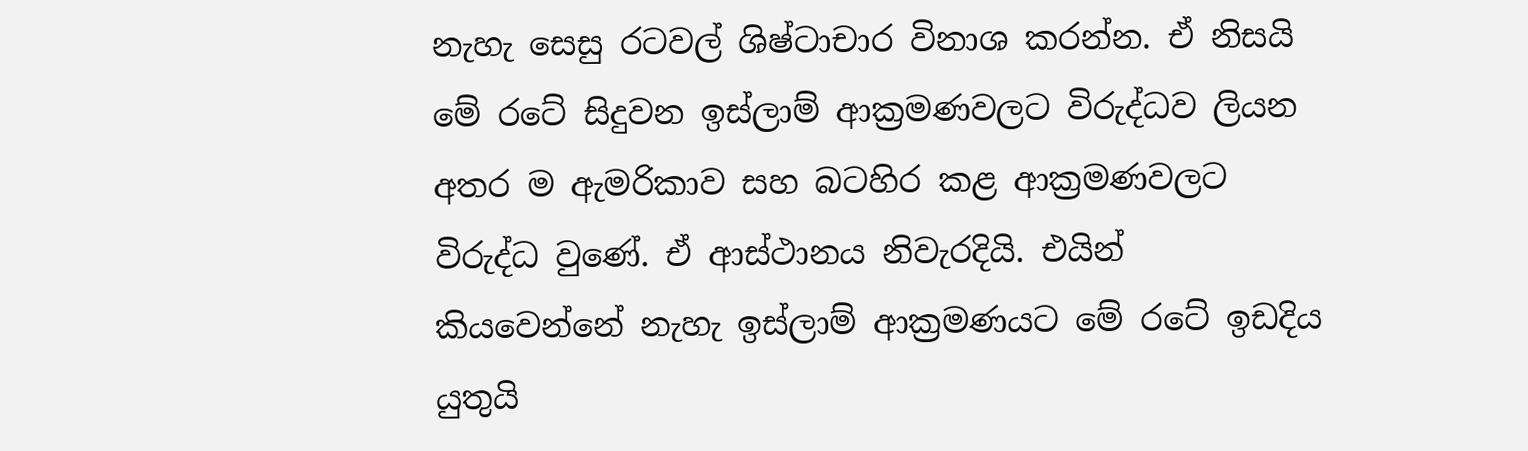නැහැ සෙසු රටවල් ශිෂ්ටාචාර විනාශ කරන්න. ඒ නිසයි මේ රටේ සිදුවන ඉස්ලාම් ආක්‍රමණවලට විරුද්ධව ලියන අතර ම ඇමරිකාව සහ බටහිර කළ ආක්‍රමණවලට විරුද්ධ වුණේ. ඒ ආස්ථානය නිවැරදියි. එයින් කියවෙන්නේ නැහැ ඉස්ලාම් ආක්‍රමණයට මේ රටේ ඉඩදිය යුතුයි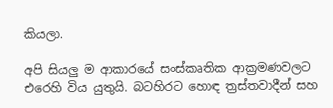කියලා.

අපි සියලු ම ආකාරයේ සංස්කෘතික ආක්‍රමණවලට එරෙහි විය යුතුයි. බටහිරට හොඳ ත්‍රස්තවාදීන් සහ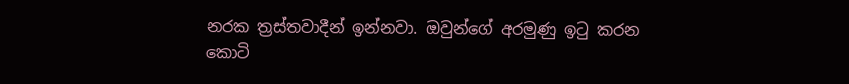නරක ත්‍රස්තවාදීන් ඉන්නවා. ඔවුන්ගේ අරමුණු ඉටු කරන කොටි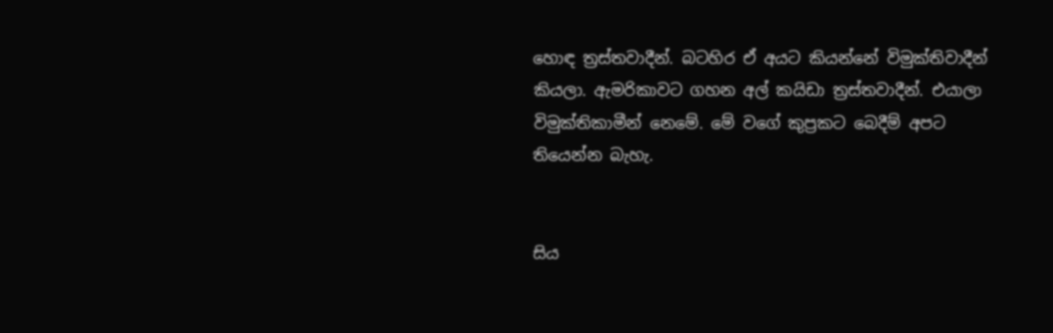හොඳ ත්‍රස්තවාදීන්. බටහිර ඒ අයට කියන්නේ විමුක්තිවාදීන් කියලා. ඇමරිකාවට ගහන අල් කයිඩා ත්‍රස්තවාදීන්. එයාලා විමුක්තිකාමීන් නෙමේ. මේ වගේ කුප්‍රකට බෙදීම් අපට තියෙන්න බැහැ.


සිය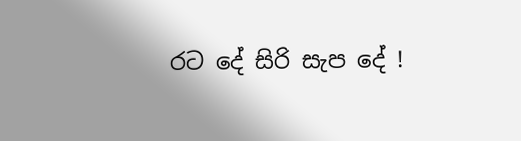රට දේ සිරි සැප දේ !